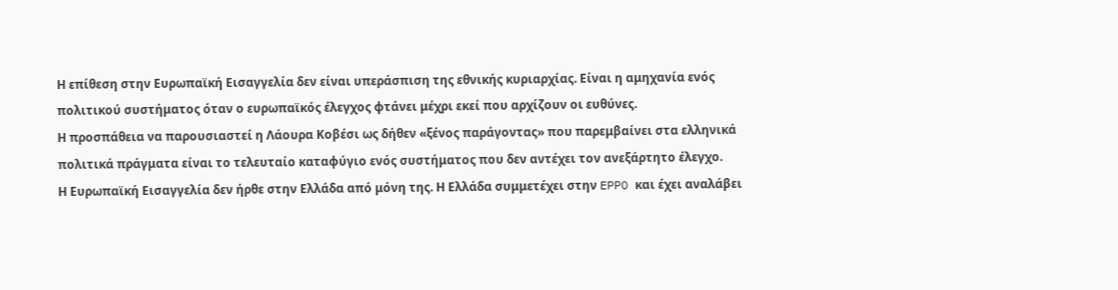Η επίθεση στην Ευρωπαϊκή Εισαγγελία δεν είναι υπεράσπιση της εθνικής κυριαρχίας. Είναι η αμηχανία ενός πολιτικού συστήματος όταν ο ευρωπαϊκός έλεγχος φτάνει μέχρι εκεί που αρχίζουν οι ευθύνες.
Η προσπάθεια να παρουσιαστεί η Λάουρα Κοβέσι ως δήθεν «ξένος παράγοντας» που παρεμβαίνει στα ελληνικά πολιτικά πράγματα είναι το τελευταίο καταφύγιο ενός συστήματος που δεν αντέχει τον ανεξάρτητο έλεγχο.
Η Ευρωπαϊκή Εισαγγελία δεν ήρθε στην Ελλάδα από μόνη της. Η Ελλάδα συμμετέχει στην EPPO και έχει αναλάβει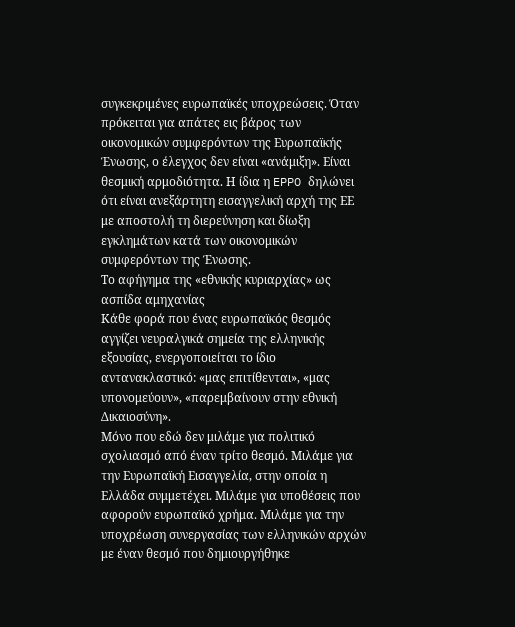συγκεκριμένες ευρωπαϊκές υποχρεώσεις. Όταν πρόκειται για απάτες εις βάρος των οικονομικών συμφερόντων της Ευρωπαϊκής Ένωσης, ο έλεγχος δεν είναι «ανάμιξη». Είναι θεσμική αρμοδιότητα. Η ίδια η EPPO δηλώνει ότι είναι ανεξάρτητη εισαγγελική αρχή της ΕΕ με αποστολή τη διερεύνηση και δίωξη εγκλημάτων κατά των οικονομικών συμφερόντων της Ένωσης.
Το αφήγημα της «εθνικής κυριαρχίας» ως ασπίδα αμηχανίας
Κάθε φορά που ένας ευρωπαϊκός θεσμός αγγίζει νευραλγικά σημεία της ελληνικής εξουσίας, ενεργοποιείται το ίδιο αντανακλαστικό: «μας επιτίθενται», «μας υπονομεύουν», «παρεμβαίνουν στην εθνική Δικαιοσύνη».
Μόνο που εδώ δεν μιλάμε για πολιτικό σχολιασμό από έναν τρίτο θεσμό. Μιλάμε για την Ευρωπαϊκή Εισαγγελία, στην οποία η Ελλάδα συμμετέχει. Μιλάμε για υποθέσεις που αφορούν ευρωπαϊκό χρήμα. Μιλάμε για την υποχρέωση συνεργασίας των ελληνικών αρχών με έναν θεσμό που δημιουργήθηκε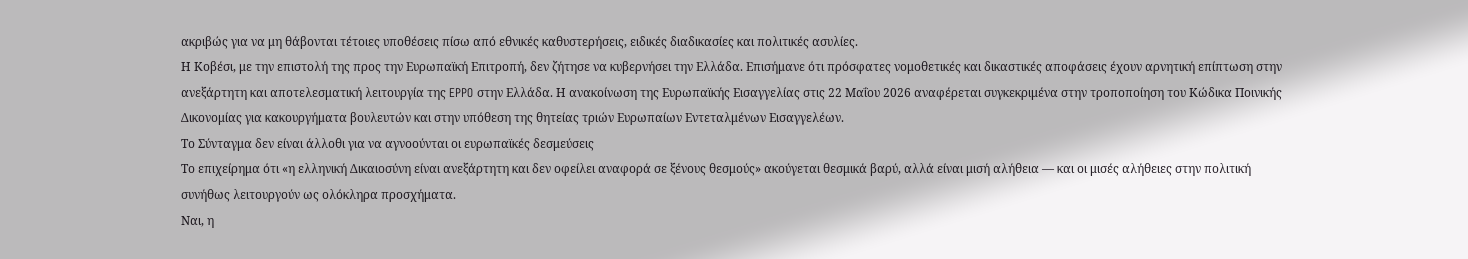ακριβώς για να μη θάβονται τέτοιες υποθέσεις πίσω από εθνικές καθυστερήσεις, ειδικές διαδικασίες και πολιτικές ασυλίες.
Η Κοβέσι, με την επιστολή της προς την Ευρωπαϊκή Επιτροπή, δεν ζήτησε να κυβερνήσει την Ελλάδα. Επισήμανε ότι πρόσφατες νομοθετικές και δικαστικές αποφάσεις έχουν αρνητική επίπτωση στην ανεξάρτητη και αποτελεσματική λειτουργία της EPPO στην Ελλάδα. Η ανακοίνωση της Ευρωπαϊκής Εισαγγελίας στις 22 Μαΐου 2026 αναφέρεται συγκεκριμένα στην τροποποίηση του Κώδικα Ποινικής Δικονομίας για κακουργήματα βουλευτών και στην υπόθεση της θητείας τριών Ευρωπαίων Εντεταλμένων Εισαγγελέων.
Το Σύνταγμα δεν είναι άλλοθι για να αγνοούνται οι ευρωπαϊκές δεσμεύσεις
Το επιχείρημα ότι «η ελληνική Δικαιοσύνη είναι ανεξάρτητη και δεν οφείλει αναφορά σε ξένους θεσμούς» ακούγεται θεσμικά βαρύ, αλλά είναι μισή αλήθεια — και οι μισές αλήθειες στην πολιτική συνήθως λειτουργούν ως ολόκληρα προσχήματα.
Ναι, η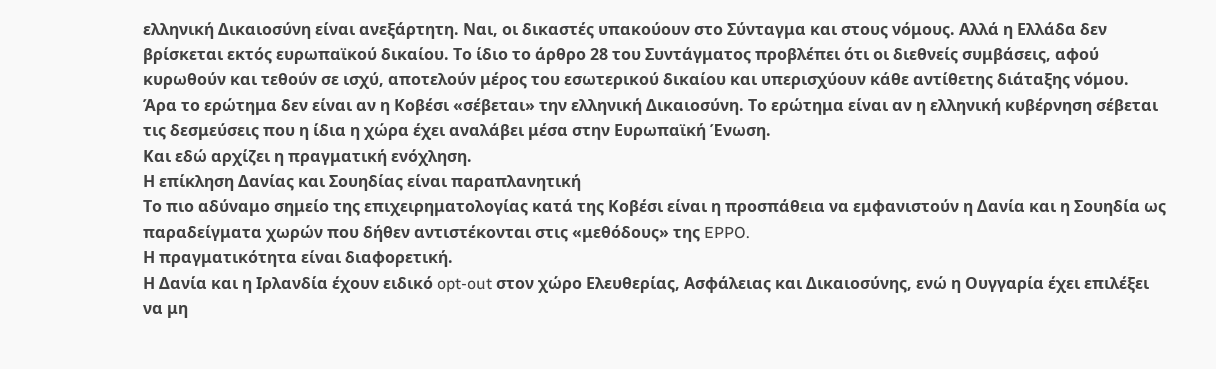ελληνική Δικαιοσύνη είναι ανεξάρτητη. Ναι, οι δικαστές υπακούουν στο Σύνταγμα και στους νόμους. Αλλά η Ελλάδα δεν βρίσκεται εκτός ευρωπαϊκού δικαίου. Το ίδιο το άρθρο 28 του Συντάγματος προβλέπει ότι οι διεθνείς συμβάσεις, αφού κυρωθούν και τεθούν σε ισχύ, αποτελούν μέρος του εσωτερικού δικαίου και υπερισχύουν κάθε αντίθετης διάταξης νόμου.
Άρα το ερώτημα δεν είναι αν η Κοβέσι «σέβεται» την ελληνική Δικαιοσύνη. Το ερώτημα είναι αν η ελληνική κυβέρνηση σέβεται τις δεσμεύσεις που η ίδια η χώρα έχει αναλάβει μέσα στην Ευρωπαϊκή Ένωση.
Και εδώ αρχίζει η πραγματική ενόχληση.
Η επίκληση Δανίας και Σουηδίας είναι παραπλανητική
Το πιο αδύναμο σημείο της επιχειρηματολογίας κατά της Κοβέσι είναι η προσπάθεια να εμφανιστούν η Δανία και η Σουηδία ως παραδείγματα χωρών που δήθεν αντιστέκονται στις «μεθόδους» της EPPO.
Η πραγματικότητα είναι διαφορετική.
Η Δανία και η Ιρλανδία έχουν ειδικό opt-out στον χώρο Ελευθερίας, Ασφάλειας και Δικαιοσύνης, ενώ η Ουγγαρία έχει επιλέξει να μη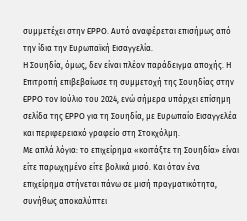συμμετέχει στην EPPO. Αυτό αναφέρεται επισήμως από την ίδια την Ευρωπαϊκή Εισαγγελία.
Η Σουηδία, όμως, δεν είναι πλέον παράδειγμα αποχής. Η Επιτροπή επιβεβαίωσε τη συμμετοχή της Σουηδίας στην EPPO τον Ιούλιο του 2024, ενώ σήμερα υπάρχει επίσημη σελίδα της EPPO για τη Σουηδία, με Ευρωπαίο Εισαγγελέα και περιφερειακό γραφείο στη Στοκχόλμη.
Με απλά λόγια: το επιχείρημα «κοιτάξτε τη Σουηδία» είναι είτε παρωχημένο είτε βολικά μισό. Και όταν ένα επιχείρημα στήνεται πάνω σε μισή πραγματικότητα, συνήθως αποκαλύπτει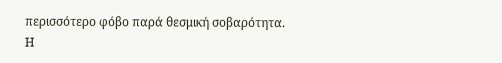περισσότερο φόβο παρά θεσμική σοβαρότητα.
Η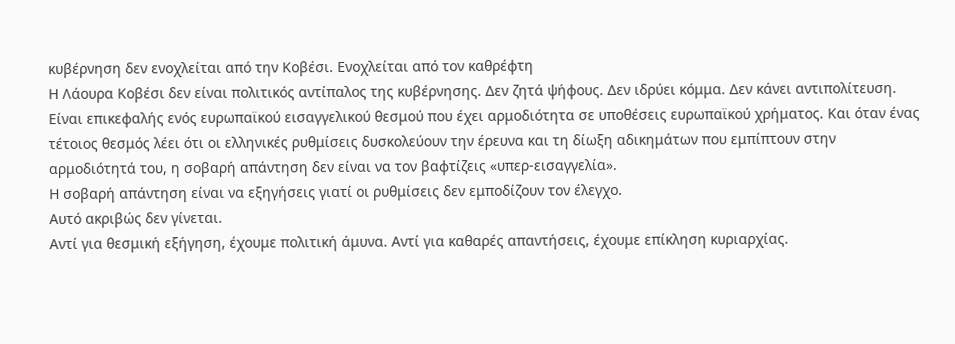κυβέρνηση δεν ενοχλείται από την Κοβέσι. Ενοχλείται από τον καθρέφτη
Η Λάουρα Κοβέσι δεν είναι πολιτικός αντίπαλος της κυβέρνησης. Δεν ζητά ψήφους. Δεν ιδρύει κόμμα. Δεν κάνει αντιπολίτευση.
Είναι επικεφαλής ενός ευρωπαϊκού εισαγγελικού θεσμού που έχει αρμοδιότητα σε υποθέσεις ευρωπαϊκού χρήματος. Και όταν ένας τέτοιος θεσμός λέει ότι οι ελληνικές ρυθμίσεις δυσκολεύουν την έρευνα και τη δίωξη αδικημάτων που εμπίπτουν στην αρμοδιότητά του, η σοβαρή απάντηση δεν είναι να τον βαφτίζεις «υπερ-εισαγγελία».
Η σοβαρή απάντηση είναι να εξηγήσεις γιατί οι ρυθμίσεις δεν εμποδίζουν τον έλεγχο.
Αυτό ακριβώς δεν γίνεται.
Αντί για θεσμική εξήγηση, έχουμε πολιτική άμυνα. Αντί για καθαρές απαντήσεις, έχουμε επίκληση κυριαρχίας.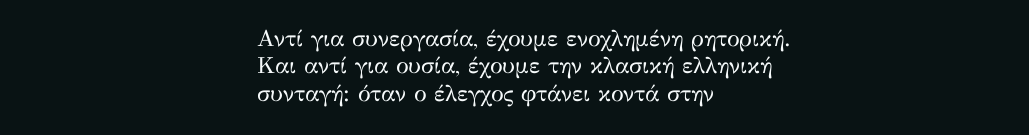Αντί για συνεργασία, έχουμε ενοχλημένη ρητορική. Και αντί για ουσία, έχουμε την κλασική ελληνική συνταγή: όταν ο έλεγχος φτάνει κοντά στην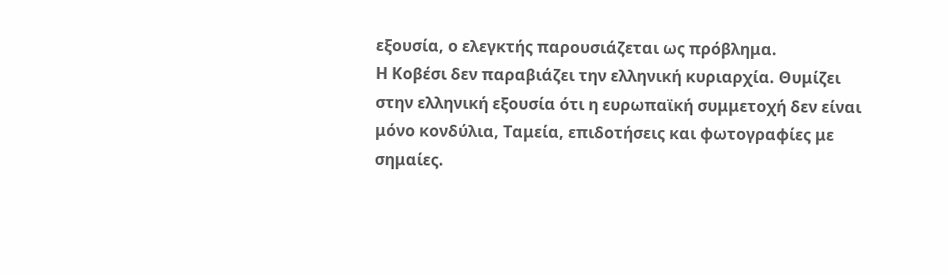εξουσία, ο ελεγκτής παρουσιάζεται ως πρόβλημα.
Η Κοβέσι δεν παραβιάζει την ελληνική κυριαρχία. Θυμίζει στην ελληνική εξουσία ότι η ευρωπαϊκή συμμετοχή δεν είναι μόνο κονδύλια, Ταμεία, επιδοτήσεις και φωτογραφίες με σημαίες.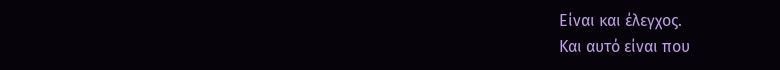Είναι και έλεγχος.
Και αυτό είναι που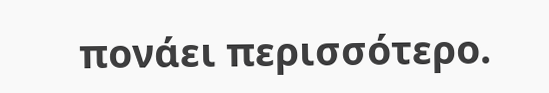πονάει περισσότερο.